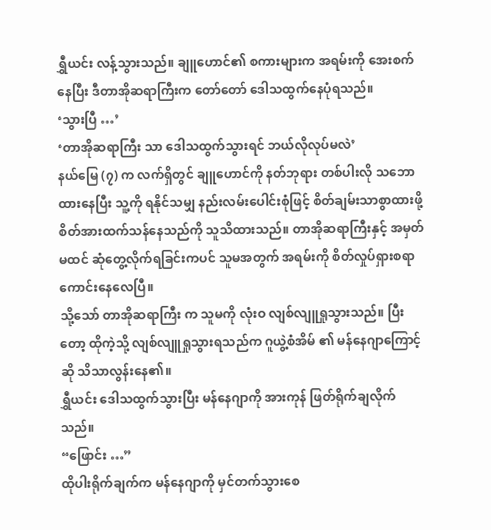ရွှီယင်း လန့်သွားသည်။ ချူဟောင်၏ စကားများက အရမ်းကို အေးစက်နေပြီး ဒီတာအိုဆရာကြီးက တော်တော် ဒေါသထွက်နေပုံရသည်။
‘သွားပြီ …’
‘တာအိုဆရာကြီး သာ ဒေါသထွက်သွားရင် ဘယ်လိုလုပ်မလဲ’
နယ်မြေ (၇) က လက်ရှိတွင် ချူဟောင်ကို နတ်ဘုရား တစ်ပါးလို သဘောထားနေပြီး သူ့ကို ရနိုင်သမျှ နည်းလမ်းပေါင်းစုံဖြင့် စိတ်ချမ်းသာစွာထားဖို့ စိတ်အားထက်သန်နေသည်ကို သူသိထားသည်။ တာအိုဆရာကြီးနှင့် အမှတ်မထင် ဆုံတွေ့လိုက်ရခြင်းကပင် သူမအတွက် အရမ်းကို စိတ်လှုပ်ရှားစရာ ကောင်းနေလေပြီ။
သို့သော် တာအိုဆရာကြီး က သူမကို လုံးဝ လျစ်လျူရှုသွားသည်။ ပြီးတော့ ထိုကဲ့သို့ လျစ်လျူရှုသွားရသည်က ဂူယွဲ့စံအိမ် ၏ မန်နေဂျာကြောင့်ဆို သိသာလွန်းနေ၏။
ရွှီယင်း ဒေါသထွက်သွားပြီး မန်နေဂျာကို အားကုန် ဖြတ်ရိုက်ချလိုက်သည်။
“ဖြောင်း …”
ထိုပါးရိုက်ချက်က မန်နေဂျာကို မှင်တက်သွားစေ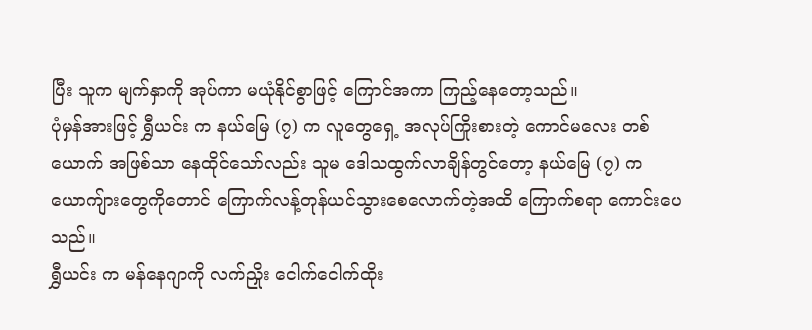ပြီး သူက မျက်နှာကို အုပ်ကာ မယုံနိုင်စွာဖြင့် ကြောင်အကာ ကြည့်နေတော့သည်။
ပုံမှန်အားဖြင့် ရွှီယင်း က နယ်မြေ (၇) က လူတွေရှေ့ အလုပ်ကြိုးစားတဲ့ ကောင်မလေး တစ်ယောက် အဖြစ်သာ နေထိုင်သော်လည်း သူမ ဒေါသထွက်လာချိန်တွင်တော့ နယ်မြေ (၇) က ယောကျ်ားတွေကိုတောင် ကြောက်လန့်တုန်ယင်သွားစေလောက်တဲ့အထိ ကြောက်စရာ ကောင်းပေသည်။
ရွှီယင်း က မန်နေဂျာကို လက်ညှိုး ငေါက်ငေါက်ထိုး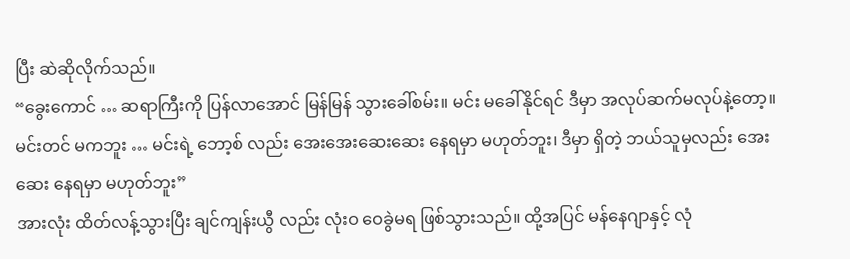ပြီး ဆဲဆိုလိုက်သည်။
“ခွေးကောင် … ဆရာကြီးကို ပြန်လာအောင် မြန်မြန် သွားခေါ်စမ်း။ မင်း မခေါ်နိုင်ရင် ဒီမှာ အလုပ်ဆက်မလုပ်နဲ့တော့။ မင်းတင် မကဘူး … မင်းရဲ့ ဘော့စ် လည်း အေးအေးဆေးဆေး နေရမှာ မဟုတ်ဘူး၊ ဒီမှာ ရှိတဲ့ ဘယ်သူမှလည်း အေးဆေး နေရမှာ မဟုတ်ဘူး”
အားလုံး ထိတ်လန့်သွားပြီး ချင်ကျန်းယွီ လည်း လုံးဝ ဝေခွဲမရ ဖြစ်သွားသည်။ ထို့အပြင် မန်နေဂျာနှင့် လုံ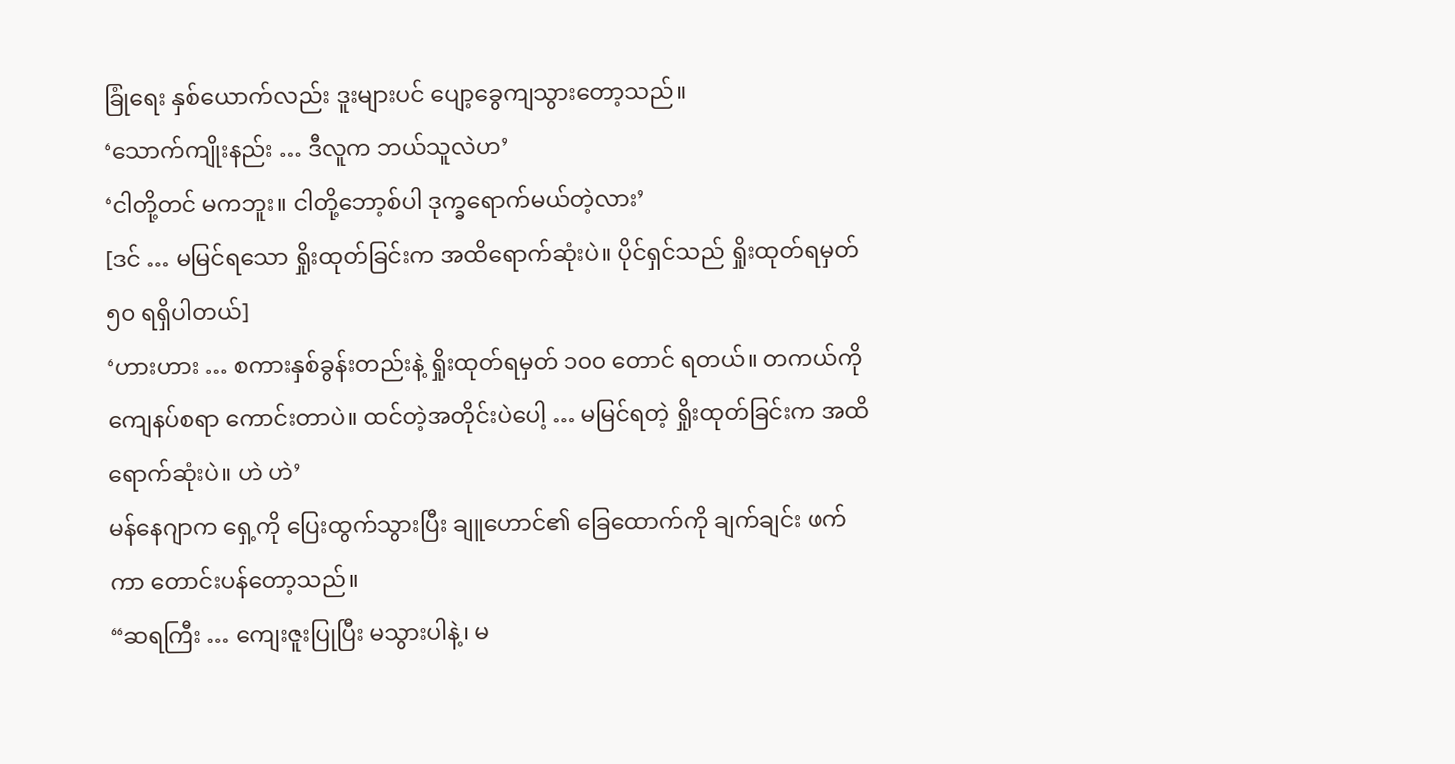ခြုံရေး နှစ်ယောက်လည်း ဒူးများပင် ပျော့ခွေကျသွားတော့သည်။
‘သောက်ကျိုးနည်း … ဒီလူက ဘယ်သူလဲဟ’
‘ငါတို့တင် မကဘူး။ ငါတို့ဘော့စ်ပါ ဒုက္ခရောက်မယ်တဲ့လား’
[ဒင် … မမြင်ရသော ရှိုးထုတ်ခြင်းက အထိရောက်ဆုံးပဲ။ ပိုင်ရှင်သည် ရှိုးထုတ်ရမှတ် ၅၀ ရရှိပါတယ်]
‘ဟားဟား … စကားနှစ်ခွန်းတည်းနဲ့ ရှိုးထုတ်ရမှတ် ၁၀၀ တောင် ရတယ်။ တကယ်ကို ကျေနပ်စရာ ကောင်းတာပဲ။ ထင်တဲ့အတိုင်းပဲပေါ့ … မမြင်ရတဲ့ ရှိုးထုတ်ခြင်းက အထိရောက်ဆုံးပဲ။ ဟဲ ဟဲ’
မန်နေဂျာက ရှေ့ကို ပြေးထွက်သွားပြီး ချူဟောင်၏ ခြေထောက်ကို ချက်ချင်း ဖက်ကာ တောင်းပန်တော့သည်။
“ဆရကြီး … ကျေးဇူးပြုပြီး မသွားပါနဲ့၊ မ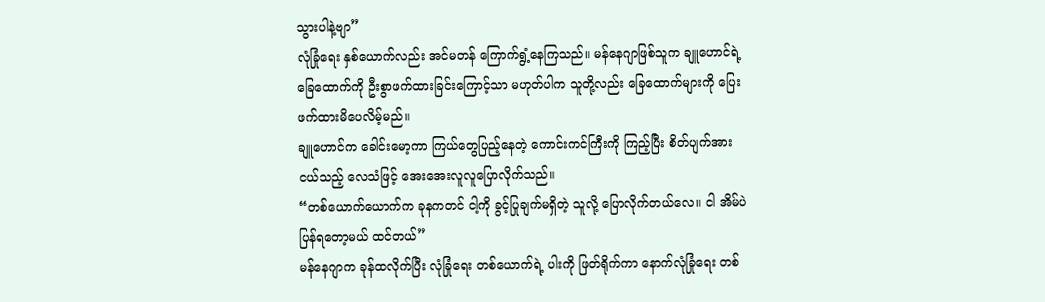သွားပါနဲ့ဗျာ”
လုံခြုံရေး နှစ်ယောက်လည်း အင်မတန် ကြောက်ရွံ့နေကြသည်။ မန်နေဂျာဖြစ်သူက ချူဟောင်ရဲ့ ခြေထောက်ကို ဦးစွာဖက်ထားခြင်းကြောင့်သာ မဟုတ်ပါက သူတို့လည်း ခြေထောက်များကို ပြေးဖက်ထားမိပေလိမ့်မည်။
ချူဟောင်က ခေါင်းမော့ကာ ကြယ်တွေပြည့်နေတဲ့ ကောင်းကင်ကြီးကို ကြည့်ပြီး စိတ်ပျက်အားငယ်သည့် လေသံဖြင့် အေးအေးလူလူပြောလိုက်သည်။
“တစ်ယောက်ယောက်က ခုနကတင် ငါ့ကို ခွင့်ပြုချက်မရှိတဲ့ သူလို့ ပြောလိုက်တယ်လေ။ ငါ အိမ်ပဲ ပြန်ရတော့မယ် ထင်တယ်”
မန်နေဂျာက ခုန်ထလိုက်ပြီး လုံခြုံရေး တစ်ယောက်ရဲ့ ပါးကို ဖြတ်ရိုက်ကာ နောက်လုံခြုံရေး တစ်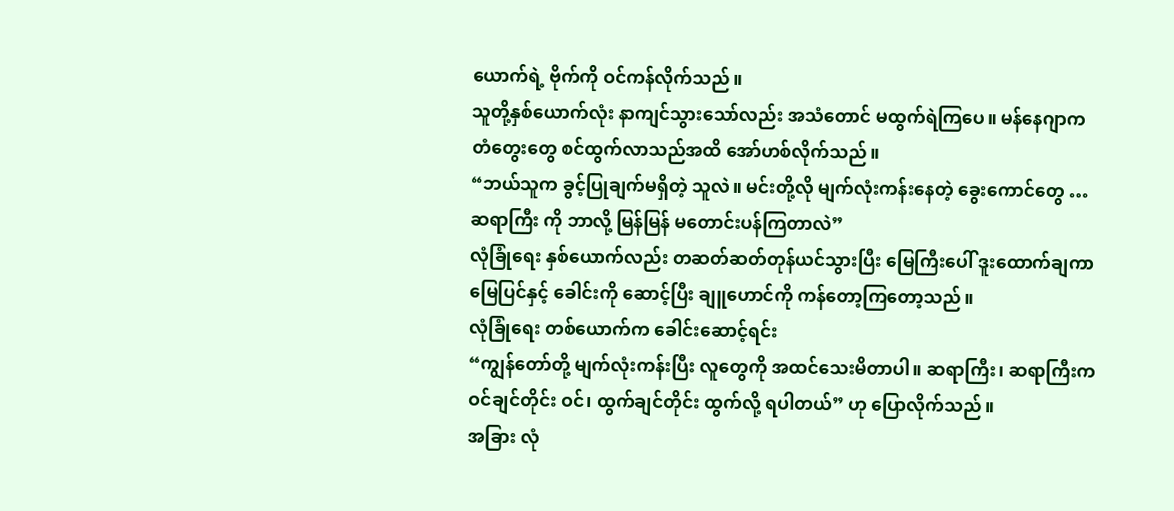ယောက်ရဲ့ ဗိုက်ကို ဝင်ကန်လိုက်သည်။
သူတို့နှစ်ယောက်လုံး နာကျင်သွားသော်လည်း အသံတောင် မထွက်ရဲကြပေ။ မန်နေဂျာက တံတွေးတွေ စင်ထွက်လာသည်အထိ အော်ဟစ်လိုက်သည်။
“ဘယ်သူက ခွင့်ပြုချက်မရှိတဲ့ သူလဲ။ မင်းတို့လို မျက်လုံးကန်းနေတဲ့ ခွေးကောင်တွေ … ဆရာကြီး ကို ဘာလို့ မြန်မြန် မတောင်းပန်ကြတာလဲ”
လုံခြုံရေး နှစ်ယောက်လည်း တဆတ်ဆတ်တုန်ယင်သွားပြီး မြေကြီးပေါ် ဒူးထောက်ချကာ မြေပြင်နှင့် ခေါင်းကို ဆောင့်ပြီး ချူဟောင်ကို ကန်တော့ကြတော့သည်။
လုံခြုံရေး တစ်ယောက်က ခေါင်းဆောင့်ရင်း
“ကျွန်တော်တို့ မျက်လုံးကန်းပြီး လူတွေကို အထင်သေးမိတာပါ။ ဆရာကြီး၊ ဆရာကြီးက ဝင်ချင်တိုင်း ဝင်၊ ထွက်ချင်တိုင်း ထွက်လို့ ရပါတယ်” ဟု ပြောလိုက်သည်။
အခြား လုံ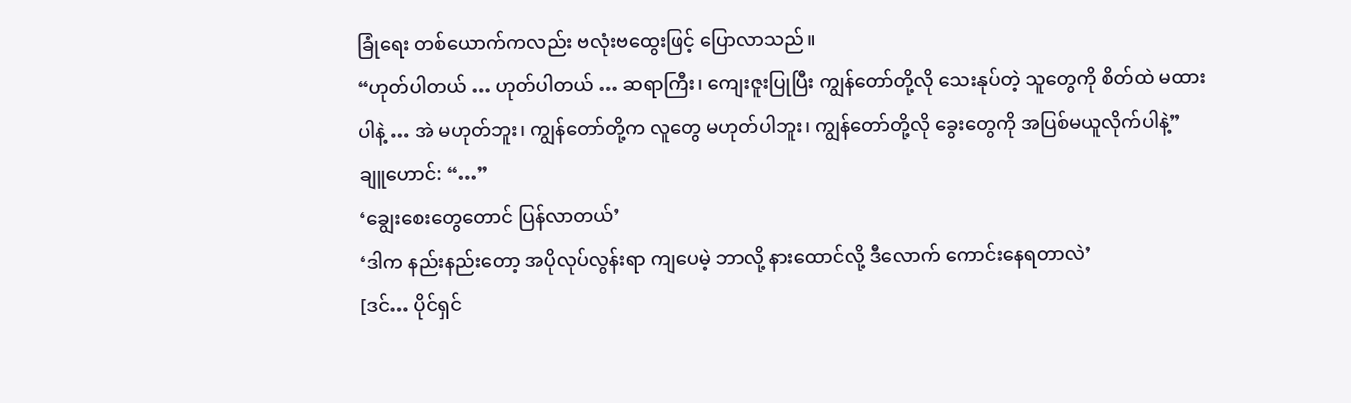ခြုံရေး တစ်ယောက်ကလည်း ဗလုံးဗထွေးဖြင့် ပြောလာသည်။
“ဟုတ်ပါတယ် … ဟုတ်ပါတယ် … ဆရာကြီး၊ ကျေးဇူးပြုပြီး ကျွန်တော်တို့လို သေးနုပ်တဲ့ သူတွေကို စိတ်ထဲ မထားပါနဲ့ … အဲ မဟုတ်ဘူး၊ ကျွန်တော်တို့က လူတွေ မဟုတ်ပါဘူး၊ ကျွန်တော်တို့လို ခွေးတွေကို အပြစ်မယူလိုက်ပါနဲ့”
ချူဟောင်: “…”
‘ချွေးစေးတွေတောင် ပြန်လာတယ်’
‘ဒါက နည်းနည်းတော့ အပိုလုပ်လွန်းရာ ကျပေမဲ့ ဘာလို့ နားထောင်လို့ ဒီလောက် ကောင်းနေရတာလဲ’
[ဒင်… ပိုင်ရှင်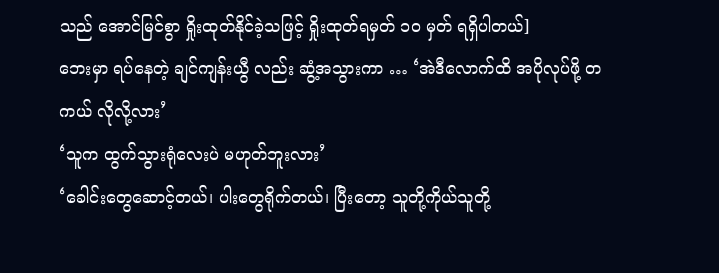သည် အောင်မြင်စွာ ရှိုးထုတ်နိုင်ခဲ့သဖြင့် ရှိုးထုတ်ရမှတ် ၁၀ မှတ် ရရှိပါတယ်]
ဘေးမှာ ရပ်နေတဲ့ ချင်ကျန်းယွီ လည်း ဆွံ့အသွားကာ … ‘အဲဒီလောက်ထိ အပိုလုပ်ဖို့ တကယ် လိုလို့လား’
‘သူက ထွက်သွားရုံလေးပဲ မဟုတ်ဘူးလား’
‘ခေါင်းတွေဆောင့်တယ်၊ ပါးတွေရိုက်တယ်၊ ပြီးတော့ သူတို့ကိုယ်သူတို့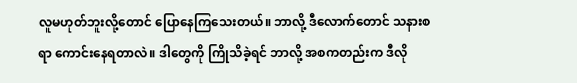လူမဟုတ်ဘူးလို့တောင် ပြောနေကြသေးတယ်။ ဘာလို့ ဒီလောက်တောင် သနားစရာ ကောင်းနေရတာလဲ။ ဒါတွေကို ကြိုသိခဲ့ရင် ဘာလို့ အစကတည်းက ဒီလို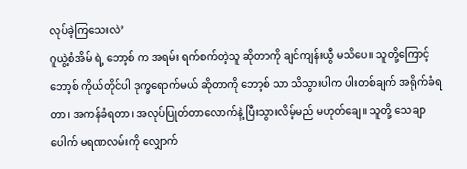လုပ်ခဲ့ကြသေးလဲ’
ဂူယွဲ့စံအိမ် ရဲ့ ဘော့စ် က အရမ်း ရက်စက်တဲ့သူ ဆိုတာကို ချင်ကျန်းယွီ မသိပေ။ သူတို့ကြောင့် ဘော့စ် ကိုယ်တိုင်ပါ ဒုက္ခရောက်မယ် ဆိုတာကို ဘော့စ် သာ သိသွားပါက ပါးတစ်ချက် အရိုက်ခံရတာ၊ အကန်ခံရတာ၊ အလုပ်ပြုတ်တာလောက်နဲ့ ပြီးသွားလိမ့်မည် မဟုတ်ချေ။ သူတို့ သေချာပေါက် မရဏလမ်းကို လျှောက်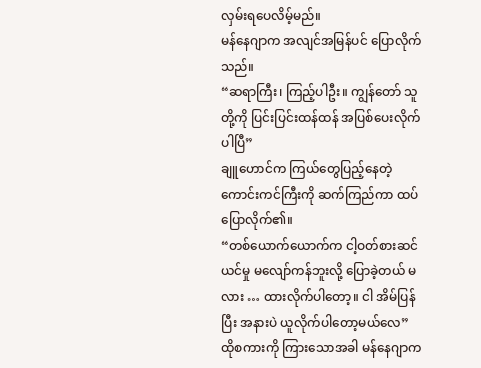လှမ်းရပေလိမ့်မည်။
မန်နေဂျာက အလျင်အမြန်ပင် ပြောလိုက်သည်။
“ဆရာကြီး၊ ကြည့်ပါဦး။ ကျွန်တော် သူတို့ကို ပြင်းပြင်းထန်ထန် အပြစ်ပေးလိုက်ပါပြီ”
ချူဟောင်က ကြယ်တွေပြည့်နေတဲ့ ကောင်းကင်ကြီးကို ဆက်ကြည်ကာ ထပ်ပြောလိုက်၏။
“တစ်ယောက်ယောက်က ငါ့ဝတ်စားဆင်ယင်မှု မလျော်ကန်ဘူးလို့ ပြောခဲ့တယ် မလား … ထားလိုက်ပါတော့။ ငါ အိမ်ပြန်ပြီး အနားပဲ ယူလိုက်ပါတော့မယ်လေ”
ထိုစကားကို ကြားသောအခါ မန်နေဂျာက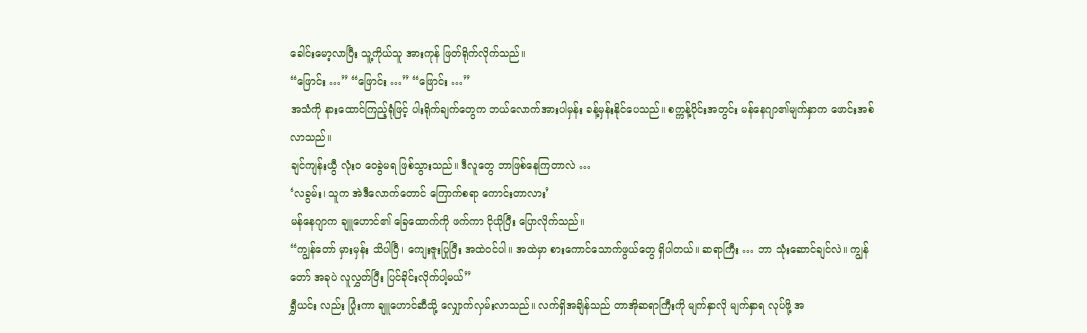ခေါင်းမော့လာပြီး သူ့ကိုယ်သူ အားကုန် ဖြတ်ရိုက်လိုက်သည်။
“ဖြောင်း …” “ဖြောင်း …” “ဖြောင်း …”
အသံကို နားထောင်ကြည့်ရုံဖြင့် ပါးရိုက်ချက်တွေက ဘယ်လောက်အားပါမှန်း ခန့်မှန်းနိုင်ပေသည်။ စက္ကန့်ပိုင်းအတွင်း မန်နေဂျာ၏မျက်နှာက ဖောင်းအစ်လာသည်။
ချင်ကျန်းယွီ လုံးဝ ဝေခွဲမရ ဖြစ်သွားသည်။ ဒီလူတွေ ဘာဖြစ်နေကြတာလဲ …
‘လခွမ်း၊ သူက အဲဒီလောက်တောင် ကြောက်စရာ ကောင်းတာလား’
မန်နေဂျာက ချူဟောင်၏ ခြေထောက်ကို ဖက်ကာ ငိုယိုပြီး ပြောလိုက်သည်။
“ကျွန်တော် မှားမှန်း သိပါပြီ၊ ကျေးဇူးပြုပြီး အထဲဝင်ပါ။ အထဲမှာ စားကောင်သောက်ဖွယ်တွေ ရှိပါတယ်။ ဆရာကြီး … ဘာ သုံးဆောင်ချင်လဲ။ ကျွန်တော် အခုပဲ လူလွှတ်ပြီး ပြင်ခိုင်းလိုက်ပါ့မယ်”
ရွှီယင်း လည်း ပြုံးကာ ချူဟောင်ဆီသို့ လျှောက်လှမ်းလာသည်။ လက်ရှိအချိန်သည် တာအိုဆရာကြီးကို မျက်နှာလို မျက်နှာရ လုပ်ဖို့ အ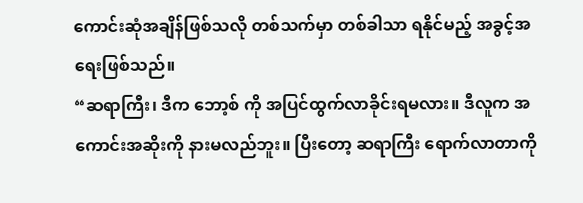ကောင်းဆုံအချိန်ဖြစ်သလို တစ်သက်မှာ တစ်ခါသာ ရနိုင်မည့် အခွင့်အရေးဖြစ်သည်။
“ဆရာကြီး၊ ဒီက ဘော့စ် ကို အပြင်ထွက်လာခိုင်းရမလား။ ဒီလူက အကောင်းအဆိုးကို နားမလည်ဘူး။ ပြီးတော့ ဆရာကြီး ရောက်လာတာကို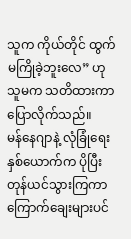သူက ကိုယ်တိုင် ထွက်မကြိုခဲ့ဘူးလေ” ဟု သူမက သတိထားကာ ပြောလိုက်သည်။
မန်နေဂျာနဲ့ လုံခြုံရေး နှစ်ယောက်က ပိုပြီး တုန်ယင်သွားကြကာ ကြောက်ချေးများပင်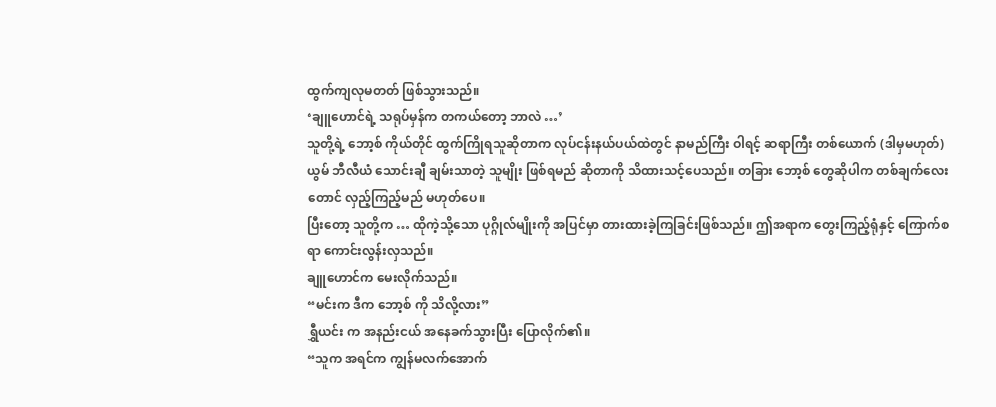ထွက်ကျလုမတတ် ဖြစ်သွားသည်။
‘ချူဟောင်ရဲ့ သရုပ်မှန်က တကယ်တော့ ဘာလဲ …’
သူတို့ရဲ့ ဘော့စ် ကိုယ်တိုင် ထွက်ကြိုရသူဆိုတာက လုပ်ငန်းနယ်ပယ်ထဲတွင် နာမည်ကြီး ဝါရင့် ဆရာကြီး တစ်ယောက် (ဒါမှမဟုတ်) ယွမ် ဘီလီယံ သောင်းချီ ချမ်းသာတဲ့ သူမျိုး ဖြစ်ရမည် ဆိုတာကို သိထားသင့်ပေသည်။ တခြား ဘော့စ် တွေဆိုပါက တစ်ချက်လေးတောင် လှည့်ကြည့်မည် မဟုတ်ပေ။
ပြီးတော့ သူတို့က … ထိုကဲ့သို့သော ပုဂ္ဂိုလ်မျိုးကို အပြင်မှာ တားထားခဲ့ကြခြင်းဖြစ်သည်။ ဤအရာက တွေးကြည့်ရုံနှင့် ကြောက်စရာ ကောင်းလွန်းလှသည်။
ချူဟောင်က မေးလိုက်သည်။
“မင်းက ဒီက ဘော့စ် ကို သိလို့လား”
ရွှီယင်း က အနည်းငယ် အနေခက်သွားပြီး ပြောလိုက်၏။
“သူက အရင်က ကျွန်မလက်အောက်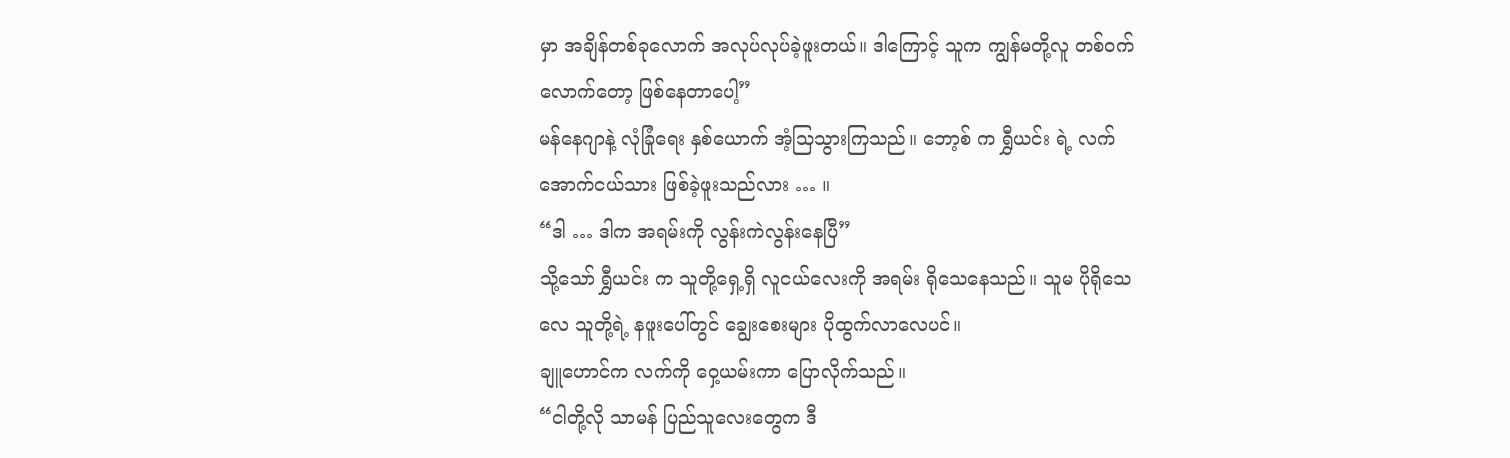မှာ အချိန်တစ်ခုလောက် အလုပ်လုပ်ခဲ့ဖူးတယ်။ ဒါကြောင့် သူက ကျွန်မတို့လူ တစ်ဝက်လောက်တော့ ဖြစ်နေတာပေါ့”
မန်နေဂျာနဲ့ လုံခြုံရေး နှစ်ယောက် အံ့သြသွားကြသည်။ ဘော့စ် က ရွှီယင်း ရဲ့ လက်အောက်ငယ်သား ဖြစ်ခဲ့ဖူးသည်လား … ။
“ဒါ … ဒါက အရမ်းကို လွန်းကဲလွန်းနေပြီ”
သို့သော် ရွှီယင်း က သူတို့ရှေ့ရှိ လူငယ်လေးကို အရမ်း ရိုသေနေသည်။ သူမ ပိုရိုသေလေ သူတို့ရဲ့ နဖူးပေါ်တွင် ချွေးစေးများ ပိုထွက်လာလေပင်။
ချူဟောင်က လက်ကို ဝှေ့ယမ်းကာ ပြောလိုက်သည်။
“ငါတို့လို သာမန် ပြည်သူလေးတွေက ဒီ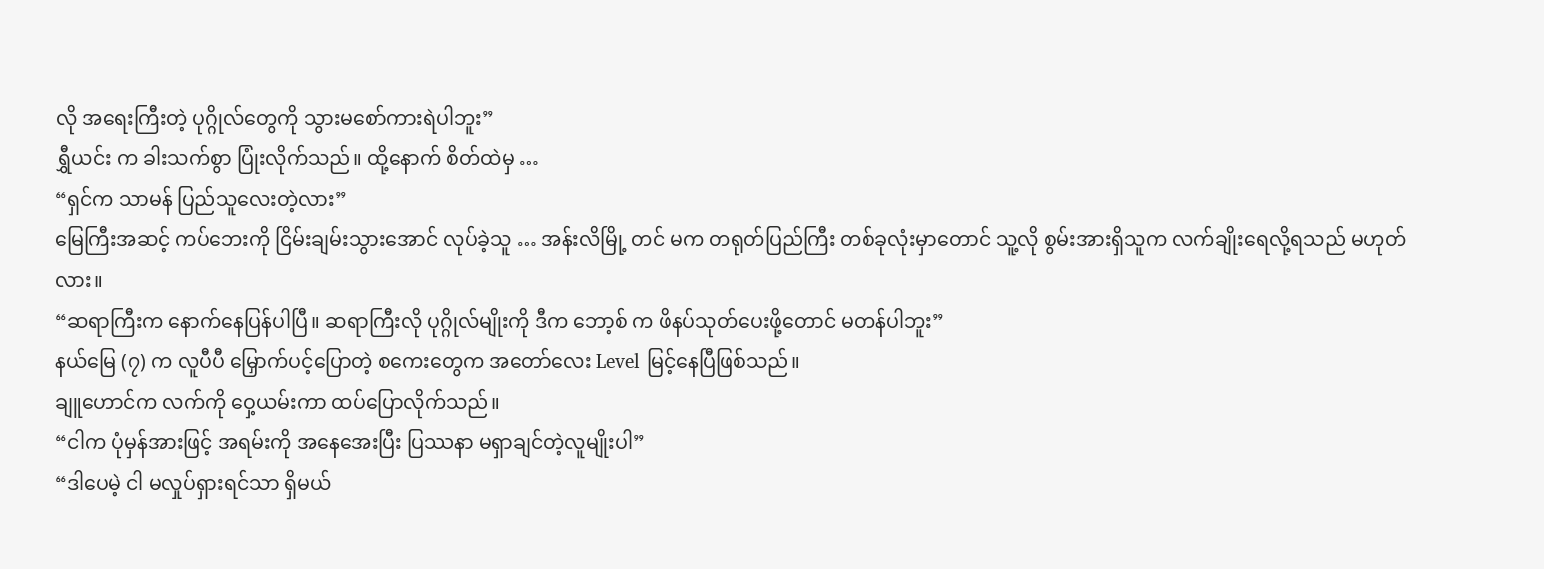လို အရေးကြီးတဲ့ ပုဂ္ဂိုလ်တွေကို သွားမစော်ကားရဲပါဘူး”
ရွှီယင်း က ခါးသက်စွာ ပြုံးလိုက်သည်။ ထို့နောက် စိတ်ထဲမှ …
“ရှင်က သာမန် ပြည်သူလေးတဲ့လား”
မြေကြီးအဆင့် ကပ်ဘေးကို ငြိမ်းချမ်းသွားအောင် လုပ်ခဲ့သူ … အန်းလိမြို့ တင် မက တရုတ်ပြည်ကြီး တစ်ခုလုံးမှာတောင် သူ့လို စွမ်းအားရှိသူက လက်ချိုးရေလို့ရသည် မဟုတ်လား။
“ဆရာကြီးက နောက်နေပြန်ပါပြီ။ ဆရာကြီးလို ပုဂ္ဂိုလ်မျိုးကို ဒီက ဘော့စ် က ဖိနပ်သုတ်ပေးဖို့တောင် မတန်ပါဘူး”
နယ်မြေ (၇) က လူပီပီ မြှောက်ပင့်ပြောတဲ့ စကေးတွေက အတော်လေး Level မြင့်နေပြီဖြစ်သည်။
ချူဟောင်က လက်ကို ဝှေ့ယမ်းကာ ထပ်ပြောလိုက်သည်။
“ငါက ပုံမှန်အားဖြင့် အရမ်းကို အနေအေးပြီး ပြဿနာ မရှာချင်တဲ့လူမျိုးပါ”
“ဒါပေမဲ့ ငါ မလှုပ်ရှားရင်သာ ရှိမယ်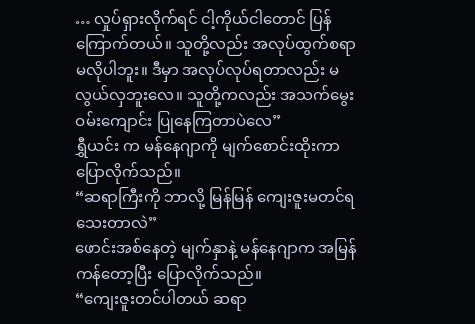… လှုပ်ရှားလိုက်ရင် ငါ့ကိုယ်ငါတောင် ပြန်ကြောက်တယ်။ သူတို့လည်း အလုပ်ထွက်စရာ မလိုပါဘူး။ ဒီမှာ အလုပ်လုပ်ရတာလည်း မလွယ်လှဘူးလေ။ သူတို့ကလည်း အသက်မွေးဝမ်းကျောင်း ပြုနေကြတာပဲလေ”
ရွှီယင်း က မန်နေဂျာကို မျက်စောင်းထိုးကာ ပြောလိုက်သည်။
“ဆရာကြီးကို ဘာလို့ မြန်မြန် ကျေးဇူးမတင်ရသေးတာလဲ”
ဖောင်းအစ်နေတဲ့ မျက်နှာနဲ့ မန်နေဂျာက အမြန် ကန်တော့ပြီး ပြောလိုက်သည်။
“ကျေးဇူးတင်ပါတယ် ဆရာ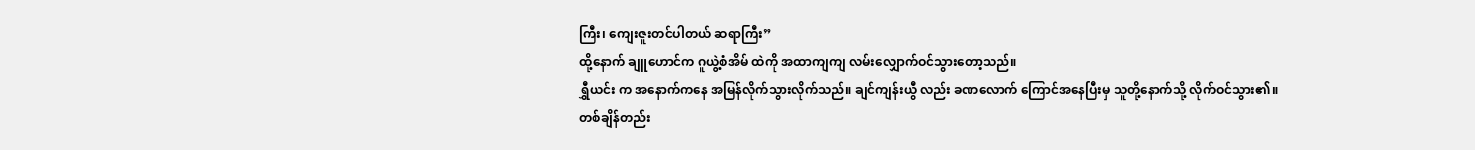ကြီး၊ ကျေးဇူးတင်ပါတယ် ဆရာကြီး”
ထို့နောက် ချူဟောင်က ဂူယွဲ့စံအိမ် ထဲကို အထာကျကျ လမ်းလျှောက်ဝင်သွားတော့သည်။
ရွှီယင်း က အနောက်ကနေ အမြန်လိုက်သွားလိုက်သည်။ ချင်ကျန်းယွီ လည်း ခဏလောက် ကြောင်အနေပြီးမှ သူတို့နောက်သို့ လိုက်ဝင်သွား၏။
တစ်ချိန်တည်း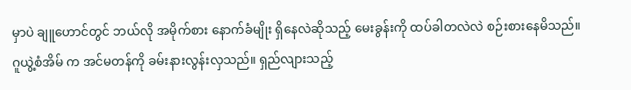မှာပဲ ချူဟောင်တွင် ဘယ်လို အမိုက်စား နောက်ခံမျိုး ရှိနေလဲဆိုသည့် မေးခွန်းကို ထပ်ခါတလဲလဲ စဉ်းစားနေမိသည်။
ဂူယွဲ့စံအိမ် က အင်မတန်ကို ခမ်းနားလွန်းလှသည်။ ရှည်လျားသည့်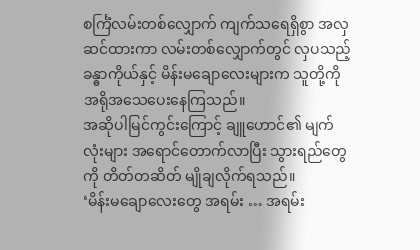စင်္ကြံလမ်းတစ်လျှောက် ကျက်သရေရှိစွာ အလှဆင်ထားကာ လမ်းတစ်လျှောက်တွင် လှပသည့်ခန္ဓာကိုယ်နှင့် မိန်းမချောလေးများက သူတို့ကို အရိုအသေပေးနေကြသည်။
အဆိုပါမြင်ကွင်းကြောင့် ချူဟောင်၏ မျက်လုံးများ အရောင်တောက်လာပြီး သွားရည်တွေကို တိတ်တဆိတ် မျိုချလိုက်ရသည်။
‘မိန်းမချောလေးတွေ အရမ်း … အရမ်း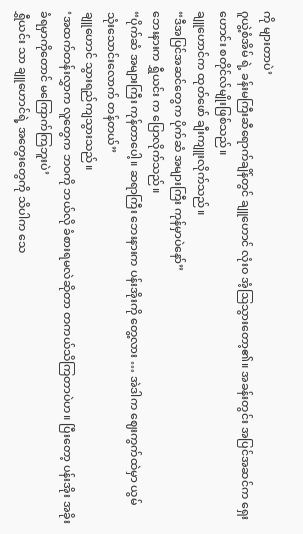ကို များတာပဲ’
ဂူယွဲ့စံအိမ် ရဲ့ ခန်းမကြီးဆီရောက်ချိန်တွင် ချူဟောင် လုံးဝ အံ့ဩသွားတော့၏။ အခန်းတွင်း အပြင်အဆင်က ရှေးဟောင်း စတိုင်လ်မျိုးဖြစ်သည်။
ချူဟောင်က ထုတ်ဖော် ချီးကျူးလိုက်သည်။
“ဒီအပြင်အဆင်တွေက ပိုက်ဆံ အများကြီး ကုန်မှာပဲနော်”
ဘေးနားက ရွှီယင်း က ပြောလိုက်သည်။
“ပိုက်ဆံ အများကြီး ကုန်တာပေါ့။ ဆရာကြီး ဘေးနားက ပန်းအိုးကို တွေ့လား … အဲဒါက ဈေးကွက်ထဲမှာ ယွမ် သုံးသောင်းလောက် တန်တယ်”
ချူဟောင် သွားရည်ကျသွားသည်။
‘အထက်တန်းလွှာက လူတွေက ဘဝကို ဘယ်လို ခံစားရမလဲဆိုတာ တကယ်သိကြတာပဲဟ။ ပြီးတော့ ပန်းအိုး အခိုးခံရမှာကိုတောင် မကြောက်ကြဘူးပဲ’
ရွှီယင်း သာ ချူဟောင်ရဲ့ အတွေးတွေကို သိပါက သေ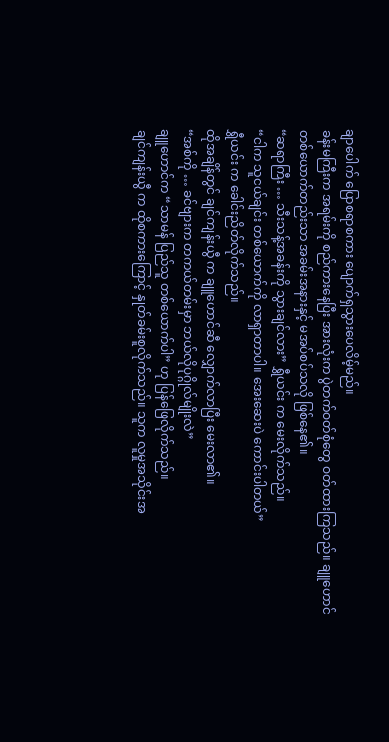ချာပေါက် ပြောစရာစကား ပျောက်ရှသွားပေလိမ့်မည်။
ခန်းမကြီးက အရမ်းကို စည်ကားနေပြီး အားလုံးက ပွဲတက်ဝတ်စုံတွေ ဝတ်ထားကြသည်။ ချူဟောင် တစ်ယောက်တည်းသာ အခမ်းအနားနှင့် မအပ်စပ်သလို ဖြစ်နေ၏။
“ဆရာကြီး … သီးသန့်အခန်းကို သွားချင်လား” ရွှီယင်း က မေးလိုက်သည်။
“ငါက သူငယ်ချင်း တစ်ယောက်ကို လာရှာတာပါ။ အေးဆေးပဲ ကောင်းပါတယ်”
ရွှီယင်း က ခေါင်းညိတ်လိုက်သည်။
ထိုအချိန်တွင် ချင်ကျန်းယွီ က ချူဟောင်ဆီ လျှောက်လာပြီး မေးလာ၏။
“အစ်ကို … ခင်ဗျားက တကယ်တမ်းမှာ ဘယ်လိုပုဂ္ဂိုလ်မျိုးလဲ”
ချူဟောင်က “သာမန် ပြည်သူ တစ်ယောက်ပါ” ဟု ပြန်ဖြေလိုက်သည်။
ချင်ကျန်းယွီ က ထိုစကားကြောင့် နှုတ်ခမ်းစူလိုက်သည်။ သူက လူမှုအသိုင်းအ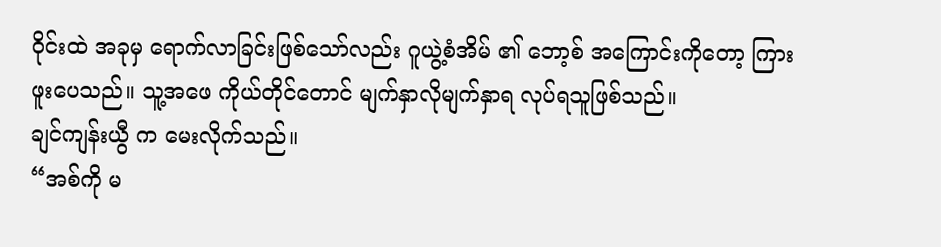ဝိုင်းထဲ အခုမှ ရောက်လာခြင်းဖြစ်သော်လည်း ဂူယွဲ့စံအိမ် ၏ ဘော့စ် အကြောင်းကိုတော့ ကြားဖူးပေသည်။ သူ့အဖေ ကိုယ်တိုင်တောင် မျက်နှာလိုမျက်နှာရ လုပ်ရသူဖြစ်သည်။
ချင်ကျန်းယွီ က မေးလိုက်သည်။
“အစ်ကို မ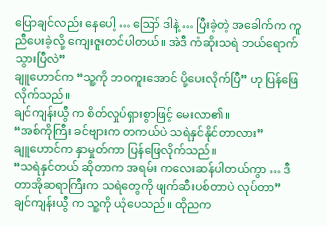ပြောချင်လည်း နေပေါ့ … ဪ ဒါနဲ့ … ပြီးခဲ့တဲ့ အခေါက်က ကူညီပေးခဲ့လို့ ကျေးဇူးတင်ပါတယ်။ အဲဒီ ကံဆိုးသရဲ ဘယ်ရောက်သွားပြီလဲ”
ချူဟောင်က “သူ့ကို ဘဝကူးအောင် ပို့ပေးလိုက်ပြီ” ဟု ပြန်ဖြေလိုက်သည်။
ချင်ကျန်းယွီ က စိတ်လှုပ်ရှားစွာဖြင့် မေးလာ၏။
“အစ်ကိုကြီး ခင်ဗျားက တကယ်ပဲ သရဲနှင်နိုင်တာလား”
ချူဟောင်က နှာမှုတ်ကာ ပြန်ဖြေလိုက်သည်။
“သရဲနှင်တယ် ဆိုတာက အရမ်း ကလေးဆန်ပါတယ်ကွာ … ဒီတာအိုဆရာကြီးက သရဲတွေကို ဖျက်ဆီးပစ်တာပဲ လုပ်တာ”
ချင်ကျန်းယွီ က သူ့ကို ယုံပေသည်။ ထိုညက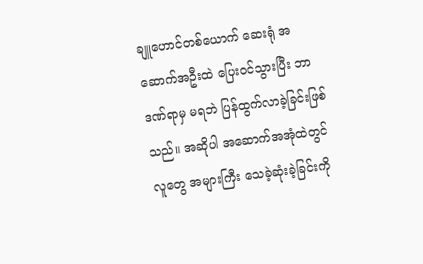ချူဟောင်တစ်ယောက် ဆေးရုံ အဆောက်အဦးထဲ ပြေးဝင်သွားပြီး ဘာဒဏ်ရာမှ မရဘဲ ပြန်ထွက်လာခဲ့ခြင်းဖြစ်သည်။ အဆိုပါ အဆောက်အအုံထဲတွင် လူတွေ အများကြီး သေခဲ့ဆုံးခဲ့ခြင်းကို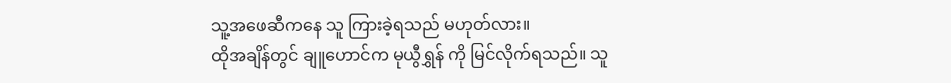သူ့အဖေဆီကနေ သူ ကြားခဲ့ရသည် မဟုတ်လား။
ထိုအချိန်တွင် ချူဟောင်က မုယွီရွှန် ကို မြင်လိုက်ရသည်။ သူ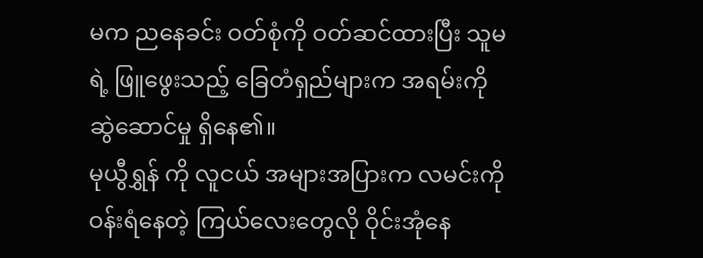မက ညနေခင်း ဝတ်စုံကို ဝတ်ဆင်ထားပြီး သူမရဲ့ ဖြူဖွေးသည့် ခြေတံရှည်များက အရမ်းကို ဆွဲဆောင်မှု ရှိနေ၏။
မုယွီရွှန် ကို လူငယ် အများအပြားက လမင်းကို ဝန်းရံနေတဲ့ ကြယ်လေးတွေလို ဝိုင်းအုံနေ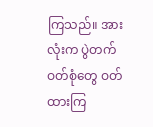ကြသည်။ အားလုံးက ပွဲတက်ဝတ်စုံတွေ ဝတ်ထားကြ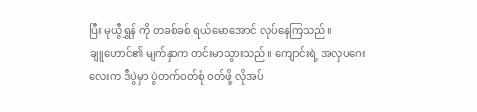ပြီး မုယွီရွှန် ကို တခစ်ခစ် ရယ်မောအောင် လုပ်နေကြသည်။
ချူဟောင်၏ မျက်နှာက တင်းမာသွားသည်။ ကျောင်းရဲ့ အလှပဂေးလေးက ဒီပွဲမှာ ပွဲတက်ဝတ်စုံ ဝတ်ဖို့ လိုအပ်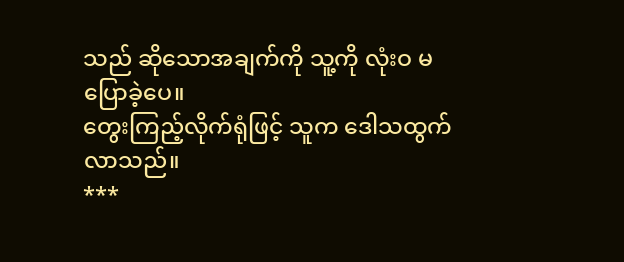သည် ဆိုသောအချက်ကို သူ့ကို လုံးဝ မပြောခဲ့ပေ။
တွေးကြည့်လိုက်ရုံဖြင့် သူက ဒေါသထွက်လာသည်။
***